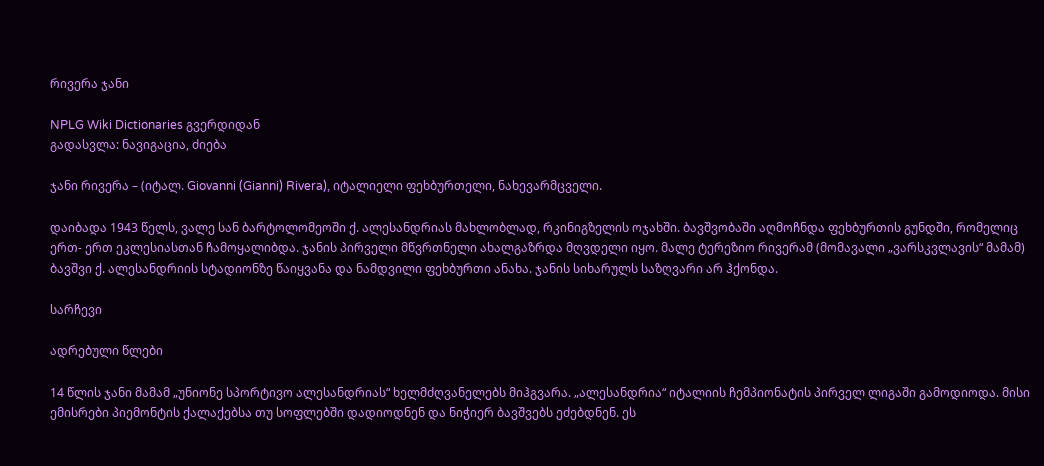რივერა ჯანი

NPLG Wiki Dictionaries გვერდიდან
გადასვლა: ნავიგაცია, ძიება

ჯანი რივერა – (იტალ. Giovanni (Gianni) Rivera), იტალიელი ფეხბურთელი, ნახევარმცველი.

დაიბადა 1943 წელს, ვალე სან ბარტოლომეოში ქ. ალესანდრიას მახლობლად, რკინიგზელის ოჯახში. ბავშვობაში აღმოჩნდა ფეხბურთის გუნდში, რომელიც ერთ- ერთ ეკლესიასთან ჩამოყალიბდა. ჯანის პირველი მწვრთნელი ახალგაზრდა მღვდელი იყო. მალე ტერეზიო რივერამ (მომავალი „ვარსკვლავის“ მამამ) ბავშვი ქ. ალესანდრიის სტადიონზე წაიყვანა და ნამდვილი ფეხბურთი ანახა. ჯანის სიხარულს საზღვარი არ ჰქონდა.

სარჩევი

ადრებული წლები

14 წლის ჯანი მამამ „უნიონე სპორტივო ალესანდრიას“ ხელმძღვანელებს მიჰგვარა. „ალესანდრია“ იტალიის ჩემპიონატის პირველ ლიგაში გამოდიოდა. მისი ემისრები პიემონტის ქალაქებსა თუ სოფლებში დადიოდნენ და ნიჭიერ ბავშვებს ეძებდნენ. ეს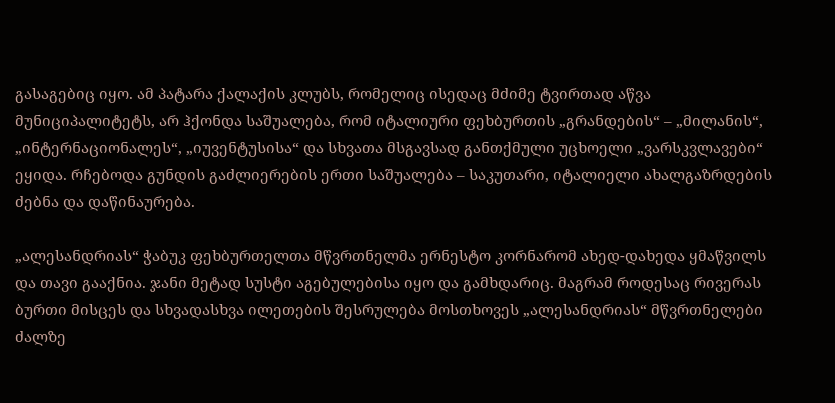გასაგებიც იყო. ამ პატარა ქალაქის კლუბს, რომელიც ისედაც მძიმე ტვირთად აწვა მუნიციპალიტეტს, არ ჰქონდა საშუალება, რომ იტალიური ფეხბურთის „გრანდების“ – „მილანის“, „ინტერნაციონალეს“, „იუვენტუსისა“ და სხვათა მსგავსად განთქმული უცხოელი „ვარსკვლავები“ ეყიდა. რჩებოდა გუნდის გაძლიერების ერთი საშუალება – საკუთარი, იტალიელი ახალგაზრდების ძებნა და დაწინაურება.

„ალესანდრიას“ ჭაბუკ ფეხბურთელთა მწვრთნელმა ერნესტო კორნარომ ახედ-დახედა ყმაწვილს და თავი გააქნია. ჯანი მეტად სუსტი აგებულებისა იყო და გამხდარიც. მაგრამ როდესაც რივერას ბურთი მისცეს და სხვადასხვა ილეთების შესრულება მოსთხოვეს „ალესანდრიას“ მწვრთნელები ძალზე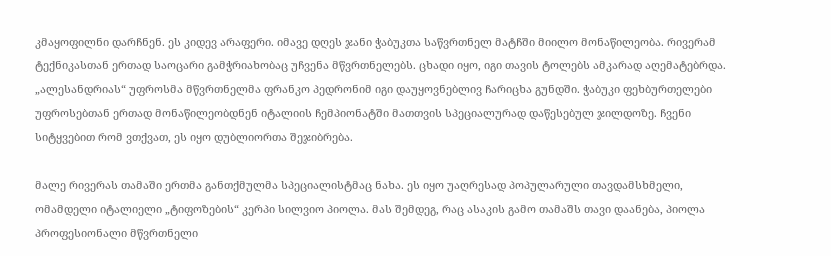კმაყოფილნი დარჩნენ. ეს კიდევ არაფერი. იმავე დღეს ჯანი ჭაბუკთა საწვრთნელ მატჩში მიილო მონაწილეობა. რივერამ ტექნიკასთან ერთად საოცარი გამჭრიახობაც უჩვენა მწვრთნელებს. ცხადი იყო, იგი თავის ტოლებს ამკარად აღემატებრდა. „ალესანდრიას“ უფროსმა მწვრთნელმა ფრანკო პედრონიმ იგი დაუყოვნებლივ ჩარიცხა გუნდში. ჭაბუკი ფეხბურთელები უფროსებთან ერთად მონაწილეობდნენ იტალიის ჩემპიონატში მათთვის სპეციალურად დაწესებულ ჯილდოზე. ჩვენი სიტყვებით რომ ვთქვათ, ეს იყო დუბლიორთა შეჯიბრება.

მალე რივერას თამაში ერთმა განთქმულმა სპეციალისტმაც ნახა. ეს იყო უაღრესად პოპულარული თავდამსხმელი, ომამდელი იტალიელი „ტიფოზების“ კერპი სილვიო პიოლა. მას შემდეგ, რაც ასაკის გამო თამაშს თავი დაანება, პიოლა პროფესიონალი მწვრთნელი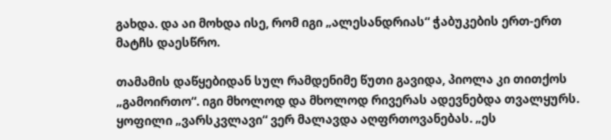გახდა. და აი მოხდა ისე, რომ იგი „ალესანდრიას“ ჭაბუკების ერთ-ერთ მატჩს დაესწრო.

თამამის დაწყებიდან სულ რამდენიმე წუთი გავიდა, პიოლა კი თითქოს „გამოირთო“. იგი მხოლოდ და მხოლოდ რივერას ადევნებდა თვალყურს. ყოფილი „ვარსკვლავი“ ვერ მალავდა აღფრთოვანებას. „ეს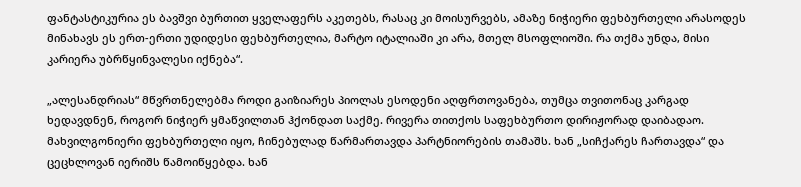ფანტასტიკურია ეს ბავშვი ბურთით ყველაფერს აკეთებს, რასაც კი მოისურვებს, ამაზე ნიჭიერი ფეხბურთელი არასოდეს მინახავს ეს ერთ-ერთი უდიდესი ფეხბურთელია, მარტო იტალიაში კი არა, მთელ მსოფლიოში. რა თქმა უნდა, მისი კარიერა უბრწყინვალესი იქნება“.

„ალესანდრიას“ მწვრთნელებმა როდი გაიზიარეს პიოლას ესოდენი აღფრთოვანება, თუმცა თვითონაც კარგად ხედავდნენ, როგორ ნიჭიერ ყმაწვილთან ჰქონდათ საქმე. რივერა თითქოს საფეხბურთო დირიჟორად დაიბადაო. მახვილგონიერი ფეხბურთელი იყო, ჩინებულად წარმართავდა პარტნიორების თამაშს. ხან „სიჩქარეს ჩართავდა“ და ცეცხლოვან იერიშს წამოიწყებდა. ხან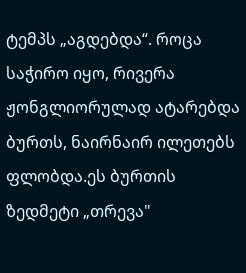ტემპს „აგდებდა“. როცა საჭირო იყო, რივერა ჟონგლიორულად ატარებდა ბურთს, ნაირნაირ ილეთებს ფლობდა.ეს ბურთის ზედმეტი „თრევა"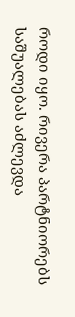როდი იყო. რივერა პარტნიორებს საშუალებას აძლევდა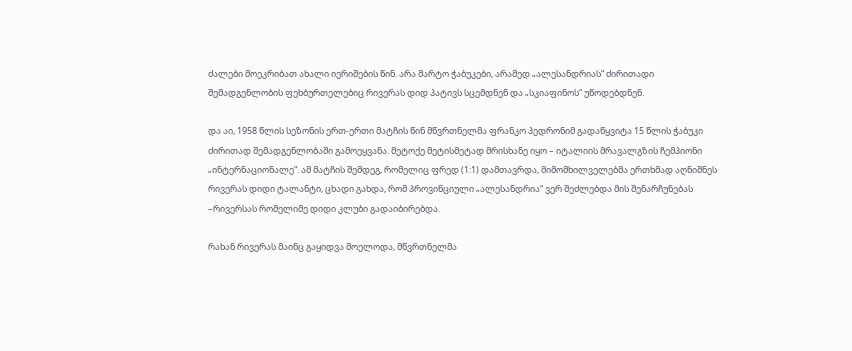ძალები მოეკრიბათ ახალი იერიშების წინ. არა მარტო ჭაბუკები, არამედ „ალესანდრიას“ ძირითადი შემადგენლობის ფეხბურთელებიც რივერას დიდ პატივს სცემდნენ და „სკიაფინოს“ უწოდებდნენ.

და აი, 1958 წლის სეზონის ერთ-ერთი მატჩის წინ მწვრთნელმა ფრანკო პედრონიმ გადაწყვიტა 15 წლის ჭაბუკი ძირითად შემადგენლობაში გამოეყვანა. მეტოქე მეტისმეტად მრისხანე იყო – იტალიის მრავალგზის ჩემპიონი „ინტერნაციონალე“. ამ მატჩის შემდეგ, რომელიც ფრედ (1:1) დამთავრდა, მიმომხილველებმა ერთხმად აღნიშნეს რივერას დიდი ტალანტი, ცხადი გახდა, რომ პროვინციული „ალესანდრია“ ვერ შეძლებდა მის შენარჩუნებას –რივერსას რომელიმე დიდი კლუბი გადაიბირებდა.

რახან რივერას მაინც გაყიდვა მოელოდა, მწვრთნელმა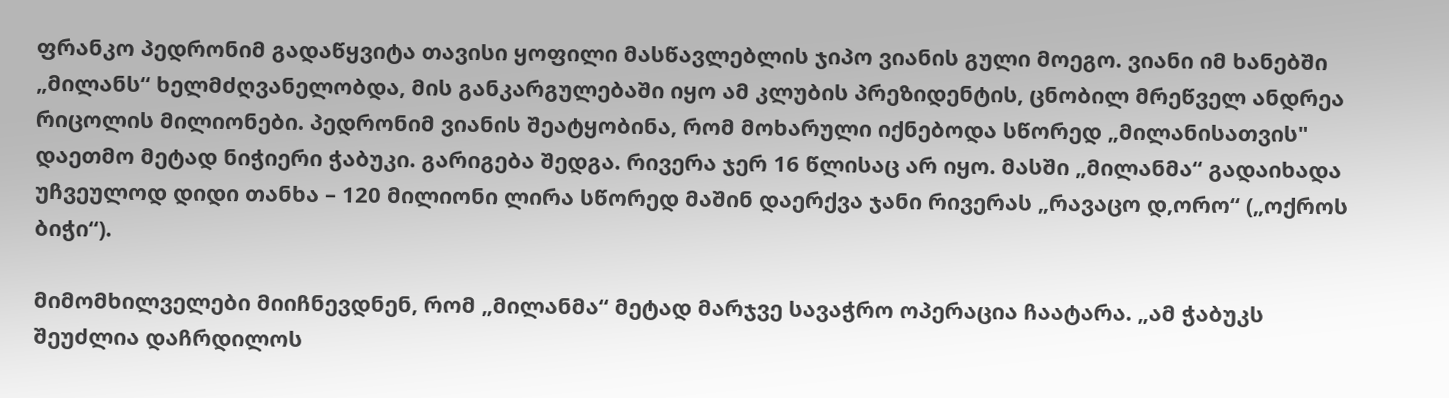ფრანკო პედრონიმ გადაწყვიტა თავისი ყოფილი მასწავლებლის ჯიპო ვიანის გული მოეგო. ვიანი იმ ხანებში „მილანს“ ხელმძღვანელობდა, მის განკარგულებაში იყო ამ კლუბის პრეზიდენტის, ცნობილ მრეწველ ანდრეა რიცოლის მილიონები. პედრონიმ ვიანის შეატყობინა, რომ მოხარული იქნებოდა სწორედ „მილანისათვის" დაეთმო მეტად ნიჭიერი ჭაბუკი. გარიგება შედგა. რივერა ჯერ 16 წლისაც არ იყო. მასში „მილანმა“ გადაიხადა უჩვეულოდ დიდი თანხა – 120 მილიონი ლირა სწორედ მაშინ დაერქვა ჯანი რივერას „რავაცო დ,ორო“ („ოქროს ბიჭი“).

მიმომხილველები მიიჩნევდნენ, რომ „მილანმა“ მეტად მარჯვე სავაჭრო ოპერაცია ჩაატარა. „ამ ჭაბუკს შეუძლია დაჩრდილოს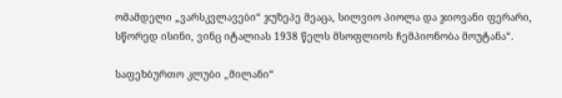ომამდელი „ვარსკვლავები“ ჯუზეპე მეაცა, სილვიო პიოლა და ჯიოვანი ფერარი, სწორედ ისინი, ვინც იტალიას 1938 წელს მსოფლიოს ჩემპიონობა მოუტანა“.

საფეხბურთო კლუბი „მილანი“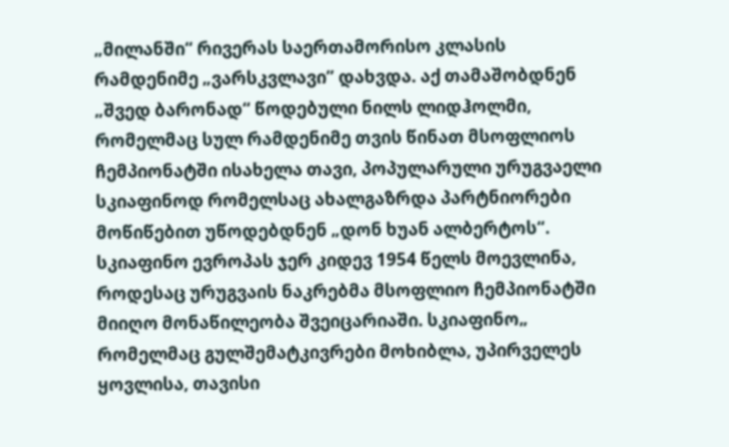„მილანში“ რივერას საერთამორისო კლასის რამდენიმე „ვარსკვლავი” დახვდა. აქ თამაშობდნენ „შვედ ბარონად“ წოდებული ნილს ლიდჰოლმი, რომელმაც სულ რამდენიმე თვის წინათ მსოფლიოს ჩემპიონატში ისახელა თავი, პოპულარული ურუგვაელი სკიაფინოდ რომელსაც ახალგაზრდა პარტნიორები მოწიწებით უწოდებდნენ „დონ ხუან ალბერტოს“. სკიაფინო ევროპას ჯერ კიდევ 1954 წელს მოევლინა, როდესაც ურუგვაის ნაკრებმა მსოფლიო ჩემპიონატში მიიღო მონაწილეობა შვეიცარიაში. სკიაფინო„ რომელმაც გულშემატკივრები მოხიბლა, უპირველეს ყოვლისა, თავისი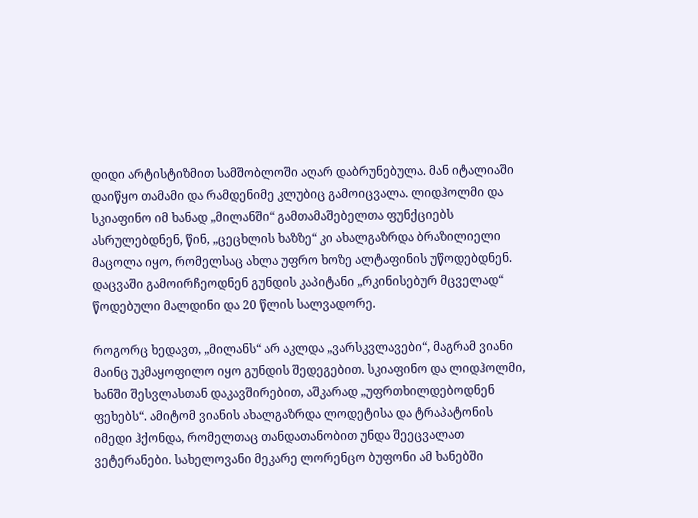დიდი არტისტიზმით სამშობლოში აღარ დაბრუნებულა. მან იტალიაში დაიწყო თამამი და რამდენიმე კლუბიც გამოიცვალა. ლიდჰოლმი და სკიაფინო იმ ხანად „მილანში“ გამთამაშებელთა ფუნქციებს ასრულებდნენ, წინ, „ცეცხლის ხაზზე“ კი ახალგაზრდა ბრაზილიელი მაცოლა იყო, რომელსაც ახლა უფრო ხოზე ალტაფინის უწოდებდნენ. დაცვაში გამოირჩეოდნენ გუნდის კაპიტანი „რკინისებურ მცველად“ წოდებული მალდინი და 20 წლის სალვადორე.

როგორც ხედავთ, „მილანს“ არ აკლდა „ვარსკვლავები“, მაგრამ ვიანი მაინც უკმაყოფილო იყო გუნდის შედეგებით. სკიაფინო და ლიდჰოლმი, ხანში შესვლასთან დაკავშირებით, აშკარად „უფრთხილდებოდნენ ფეხებს“. ამიტომ ვიანის ახალგაზრდა ლოდეტისა და ტრაპატონის იმედი ჰქონდა, რომელთაც თანდათანობით უნდა შეეცვალათ ვეტერანები. სახელოვანი მეკარე ლორენცო ბუფონი ამ ხანებში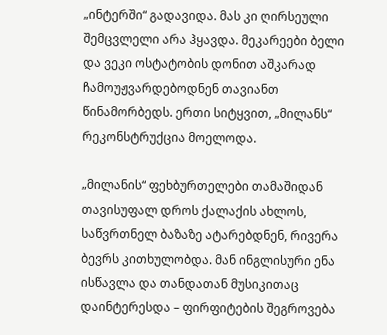„ინტერში“ გადავიდა. მას კი ღირსეული შემცვლელი არა ჰყავდა. მეკარეები ბელი და ვეკი ოსტატობის დონით აშკარად ჩამოუჟვარდებოდნენ თავიანთ წინამორბედს. ერთი სიტყვით, „მილანს“ რეკონსტრუქცია მოელოდა.

„მილანის“ ფეხბურთელები თამაშიდან თავისუფალ დროს ქალაქის ახლოს, საწვრთნელ ბაზაზე ატარებდნენ, რივერა ბევრს კითხულობდა. მან ინგლისური ენა ისწავლა და თანდათან მუსიკითაც დაინტერესდა – ფირფიტების შეგროვება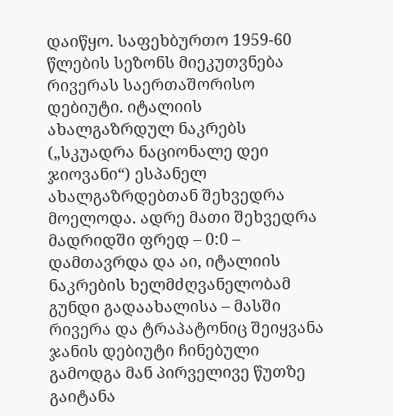დაიწყო. საფეხბურთო 1959-60 წლების სეზონს მიეკუთვნება რივერას საერთაშორისო დებიუტი. იტალიის ახალგაზრდულ ნაკრებს („სკუადრა ნაციონალე დეი ჯიოვანი“) ესპანელ ახალგაზრდებთან შეხვედრა მოელოდა. ადრე მათი შეხვედრა მადრიდში ფრედ – 0:0 – დამთავრდა და აი, იტალიის ნაკრების ხელმძღვანელობამ გუნდი გადაახალისა – მასში რივერა და ტრაპატონიც შეიყვანა ჯანის დებიუტი ჩინებული გამოდგა მან პირველივე წუთზე გაიტანა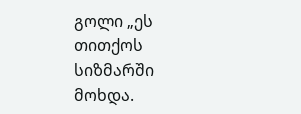გოლი „ეს თითქოს სიზმარში მოხდა.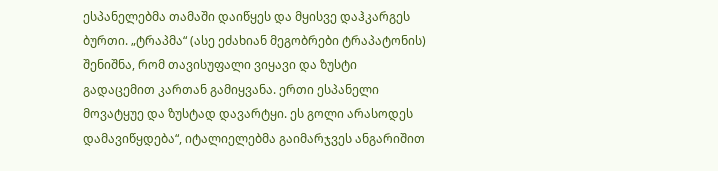ესპანელებმა თამაში დაიწყეს და მყისვე დაჰკარგეს ბურთი. „ტრაპმა“ (ასე ეძახიან მეგობრები ტრაპატონის) შენიშნა, რომ თავისუფალი ვიყავი და ზუსტი გადაცემით კართან გამიყვანა. ერთი ესპანელი მოვატყუე და ზუსტად დავარტყი. ეს გოლი არასოდეს დამავიწყდება“, იტალიელებმა გაიმარჯვეს ანგარიშით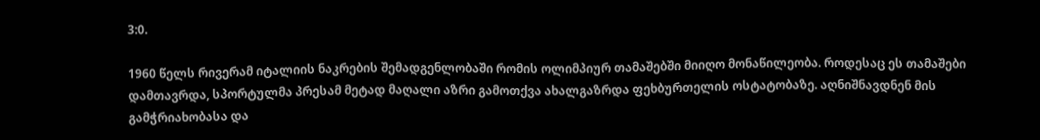3:0.

1960 წელს რივერამ იტალიის ნაკრების შემადგენლობაში რომის ოლიმპიურ თამაშებში მიიღო მონაწილეობა. როდესაც ეს თამაშები დამთავრდა, სპორტულმა პრესამ მეტად მაღალი აზრი გამოთქვა ახალგაზრდა ფეხბურთელის ოსტატობაზე. აღნიშნავდნენ მის გამჭრიახობასა და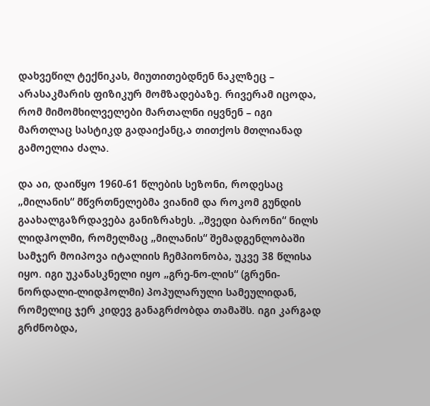დახვეწილ ტექნიკას, მიუთითებდნენ ნაკლზეც – არასაკმარის ფიზიკურ მომზადებაზე. რივერამ იცოდა, რომ მიმომხილველები მართალნი იყვნენ – იგი მართლაც სასტიკდ გადაიქანც,ა თითქოს მთლიანად გამოელია ძალა.

და აი, დაიწყო 1960-61 წლების სეზონი, როდესაც „მილანის“ მწვრთნელებმა ვიანიმ და როკომ გუნდის გაახალგაზრდავება განიზრახეს. „შვედი ბარონი“ ნილს ლიდჰოლმი, რომელმაც „მილანის“ შემადგენლობაში სამჯერ მოიპოვა იტალიის ჩემპიონობა, უკვე 38 წლისა იყო. იგი უკანასკნელი იყო „გრე-ნო-ლის“ (გრენი-ნორდალი-ლიდჰოლმი) პოპულარული სამეულიდან, რომელიც ჯერ კიდევ განაგრძობდა თამაშს. იგი კარგად გრძნობდა,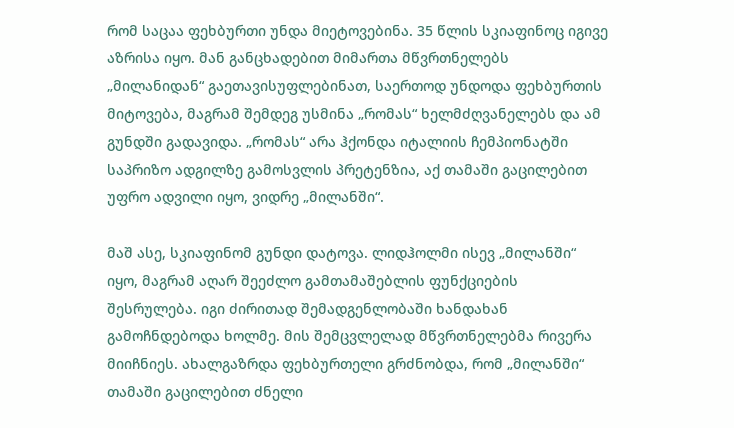რომ საცაა ფეხბურთი უნდა მიეტოვებინა. 35 წლის სკიაფინოც იგივე აზრისა იყო. მან განცხადებით მიმართა მწვრთნელებს „მილანიდან“ გაეთავისუფლებინათ, საერთოდ უნდოდა ფეხბურთის მიტოვება, მაგრამ შემდეგ უსმინა „რომას“ ხელმძღვანელებს და ამ გუნდში გადავიდა. „რომას“ არა ჰქონდა იტალიის ჩემპიონატში საპრიზო ადგილზე გამოსვლის პრეტენზია, აქ თამაში გაცილებით უფრო ადვილი იყო, ვიდრე „მილანში“.

მაშ ასე, სკიაფინომ გუნდი დატოვა. ლიდჰოლმი ისევ „მილანში“ იყო, მაგრამ აღარ შეეძლო გამთამაშებლის ფუნქციების შესრულება. იგი ძირითად შემადგენლობაში ხანდახან გამოჩნდებოდა ხოლმე. მის შემცვლელად მწვრთნელებმა რივერა მიიჩნიეს. ახალგაზრდა ფეხბურთელი გრძნობდა, რომ „მილანში“ თამაში გაცილებით ძნელი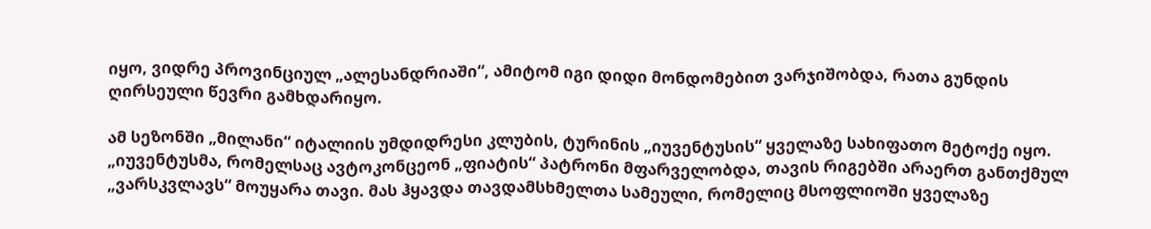იყო, ვიდრე პროვინციულ „ალესანდრიაში“, ამიტომ იგი დიდი მონდომებით ვარჯიშობდა, რათა გუნდის ღირსეული წევრი გამხდარიყო.

ამ სეზონში „მილანი“ იტალიის უმდიდრესი კლუბის, ტურინის „იუვენტუსის“ ყველაზე სახიფათო მეტოქე იყო. „იუვენტუსმა, რომელსაც ავტოკონცეონ „ფიატის“ პატრონი მფარველობდა, თავის რიგებში არაერთ განთქმულ „ვარსკვლავს“ მოუყარა თავი. მას ჰყავდა თავდამსხმელთა სამეული, რომელიც მსოფლიოში ყველაზე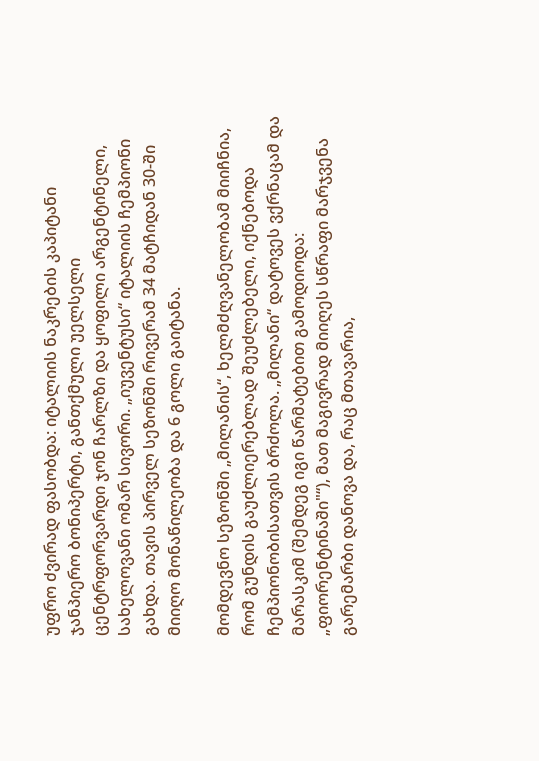უფრო ძვირად ფასობდა: იტალიის ნაკრების კაპიტანი ჯანპიერო ბონიპერტი, განთქმული უელსელი ცენტრფორვარდი ჯონ ჩარლზი და ყოფილი არგენტინელი, სახელოვანი ომარ სივორი. „იუვენტუსი“ იტალიის ჩემპიონი გახდა. თავის პირველ სეზონში რივერამ 34 მატჩიდან 30-ში მიიღო მონაწილეობა და 6 გოლი გაიტანა.

მომდევნო სეზონში „მილანის“, ხელმძღვანელობამ მიიჩნია, რომ გუნდის გაუძლიერებლად შეუძლებელი, იქნებოდა ჩემპიონობისათვის ბრძოლა. „მილანი“ დატოვეს ვქრნაცამ და მარასკიმ (შემდეგ იგი წარმატებით გამოდიოდა: „ფიორენტინაში"“), მათ მაგივრად მიიღეს სწრაფი მარჯვენა გარემარბი დანოვა და, რაც მთავარია,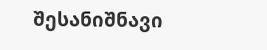შესანიშნავი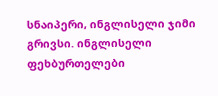სნაიპერი, ინგლისელი ჯიმი გრივსი. ინგლისელი ფეხბურთელები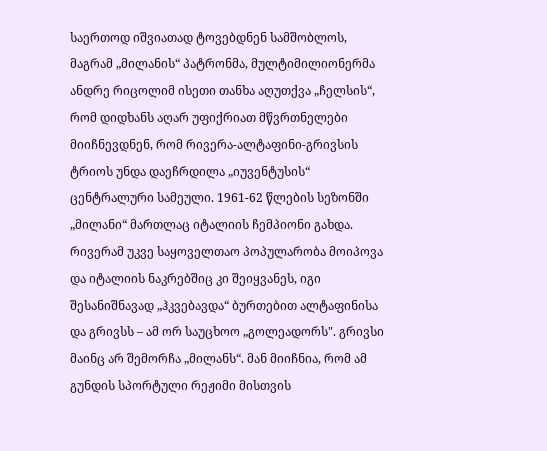საერთოდ იშვიათად ტოვებდნენ სამშობლოს, მაგრამ „მილანის“ პატრონმა, მულტიმილიონერმა ანდრე რიცოლიმ ისეთი თანხა აღუთქვა „ჩელსის“, რომ დიდხანს აღარ უფიქრიათ მწვრთნელები მიიჩნევდნენ, რომ რივერა-ალტაფინი-გრივსის ტრიოს უნდა დაეჩრდილა „იუვენტუსის“ ცენტრალური სამეული. 1961-62 წლების სეზონში „მილანი“ მართლაც იტალიის ჩემპიონი გახდა. რივერამ უკვე საყოველთაო პოპულარობა მოიპოვა და იტალიის ნაკრებშიც კი შეიყვანეს, იგი შესანიშნავად „ჰკვებავდა“ ბურთებით ალტაფინისა და გრივსს – ამ ორ საუცხოო „გოლეადორს". გრივსი მაინც არ შემორჩა „მილანს“. მან მიიჩნია, რომ ამ გუნდის სპორტული რეჟიმი მისთვის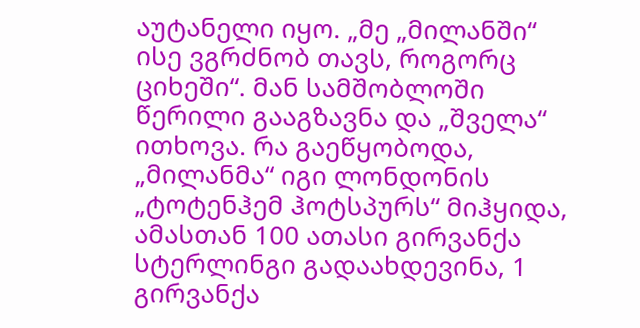აუტანელი იყო. „მე „მილანში“ ისე ვგრძნობ თავს, როგორც ციხეში“. მან სამშობლოში წერილი გააგზავნა და „შველა“ ითხოვა. რა გაეწყობოდა, „მილანმა“ იგი ლონდონის „ტოტენჰემ ჰოტსპურს“ მიჰყიდა, ამასთან 100 ათასი გირვანქა სტერლინგი გადაახდევინა, 1 გირვანქა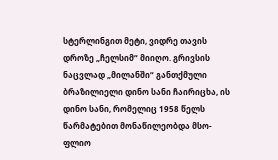სტერლინგით მეტი, ვიდრე თავის დროზე „ჩელსიმ“ მიიღო. გრივსის ნაცვლად „მილანში“ განთქმული ბრაზილიელი დინო სანი ჩაირიცხა, ის დინო სანი, რომელიც 1958 წელს წარმატებით მონაწილეობდა მსო- ფლიო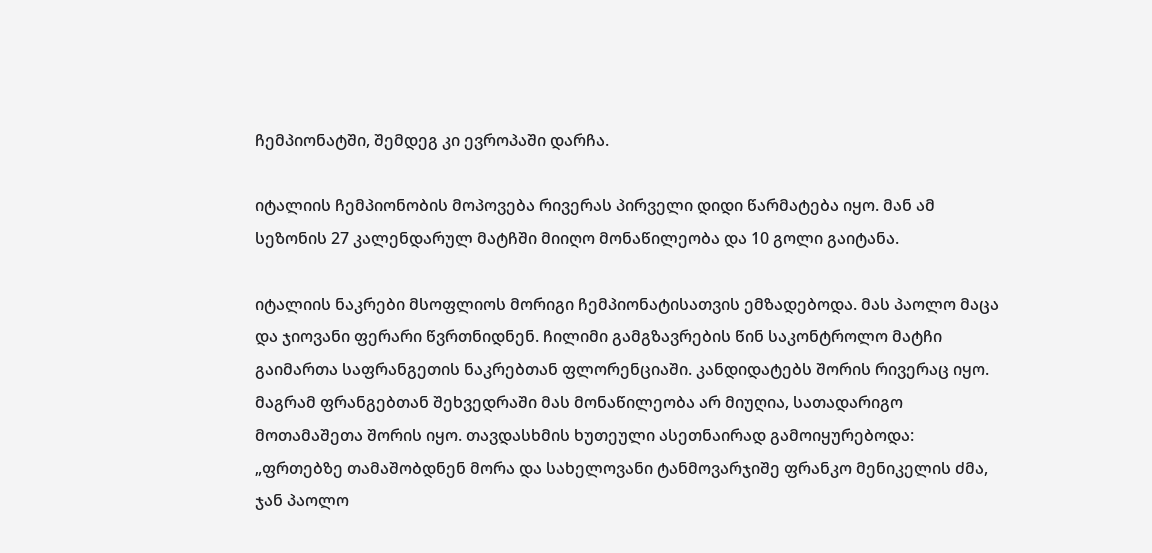ჩემპიონატში, შემდეგ კი ევროპაში დარჩა.

იტალიის ჩემპიონობის მოპოვება რივერას პირველი დიდი წარმატება იყო. მან ამ სეზონის 27 კალენდარულ მატჩში მიიღო მონაწილეობა და 10 გოლი გაიტანა.

იტალიის ნაკრები მსოფლიოს მორიგი ჩემპიონატისათვის ემზადებოდა. მას პაოლო მაცა და ჯიოვანი ფერარი წვრთნიდნენ. ჩილიმი გამგზავრების წინ საკონტროლო მატჩი გაიმართა საფრანგეთის ნაკრებთან ფლორენციაში. კანდიდატებს შორის რივერაც იყო. მაგრამ ფრანგებთან შეხვედრაში მას მონაწილეობა არ მიუღია, სათადარიგო მოთამაშეთა შორის იყო. თავდასხმის ხუთეული ასეთნაირად გამოიყურებოდა: „ფრთებზე თამაშობდნენ მორა და სახელოვანი ტანმოვარჯიშე ფრანკო მენიკელის ძმა, ჯან პაოლო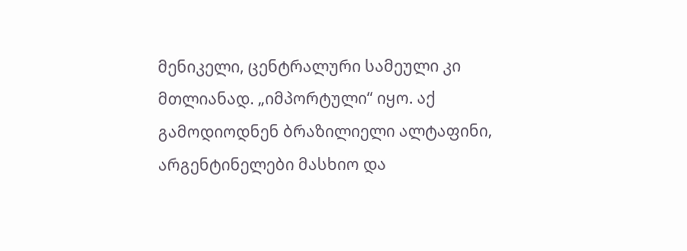მენიკელი, ცენტრალური სამეული კი მთლიანად. „იმპორტული“ იყო. აქ გამოდიოდნენ ბრაზილიელი ალტაფინი, არგენტინელები მასხიო და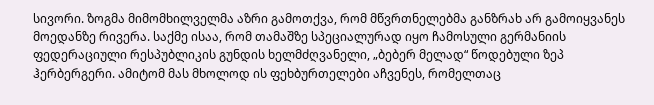სივორი. ზოგმა მიმომხილველმა აზრი გამოთქვა, რომ მწვრთნელებმა განზრახ არ გამოიყვანეს მოედანზე რივერა. საქმე ისაა, რომ თამაშზე სპეციალურად იყო ჩამოსული გერმანიის ფედერაციული რესპუბლიკის გუნდის ხელმძღვანელი, „ბებერ მელად“ წოდებული ზეპ ჰერბერგერი. ამიტომ მას მხოლოდ ის ფეხბურთელები აჩვენეს, რომელთაც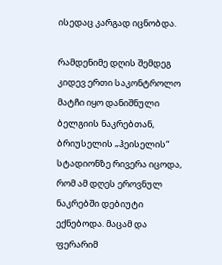ისედაც კარგად იცნობდა.

რამდენიმე დღის შემდეგ კიდევ ერთი საკონტროლო მატჩი იყო დანიშნული ბელგიის ნაკრებთან, ბრიუსელის „ჰეისელის“ სტადიონზე რივერა იცოდა, რომ ამ დღეს ეროვნულ ნაკრებში დებიუტი ექნებოდა. მაცამ და ფერარიმ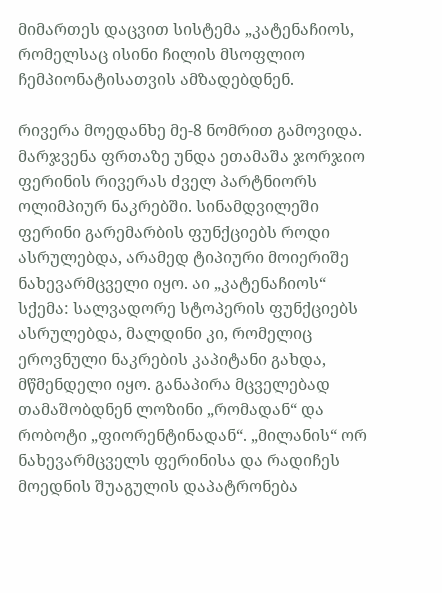მიმართეს დაცვით სისტემა „კატენაჩიოს, რომელსაც ისინი ჩილის მსოფლიო ჩემპიონატისათვის ამზადებდნენ.

რივერა მოედანხე მე-8 ნომრით გამოვიდა. მარჯვენა ფრთაზე უნდა ეთამაშა ჯორჯიო ფერინის რივერას ძველ პარტნიორს ოლიმპიურ ნაკრებში. სინამდვილეში ფერინი გარემარბის ფუნქციებს როდი ასრულებდა, არამედ ტიპიური მოიერიშე ნახევარმცველი იყო. აი „კატენაჩიოს“ სქემა: სალვადორე სტოპერის ფუნქციებს ასრულებდა, მალდინი კი, რომელიც ეროვნული ნაკრების კაპიტანი გახდა, მწმენდელი იყო. განაპირა მცველებად თამაშობდნენ ლოზინი „რომადან“ და რობოტი „ფიორენტინადან“. „მილანის“ ორ ნახევარმცველს ფერინისა და რადიჩეს მოედნის შუაგულის დაპატრონება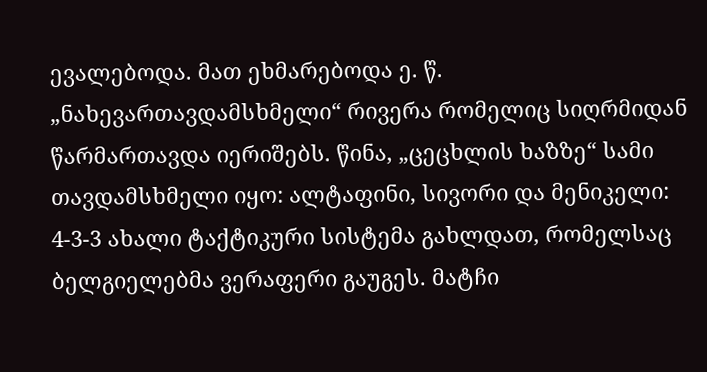ევალებოდა. მათ ეხმარებოდა ე. წ. „ნახევართავდამსხმელი“ რივერა რომელიც სიღრმიდან წარმართავდა იერიშებს. წინა, „ცეცხლის ხაზზე“ სამი თავდამსხმელი იყო: ალტაფინი, სივორი და მენიკელი: 4-3-3 ახალი ტაქტიკური სისტემა გახლდათ, რომელსაც ბელგიელებმა ვერაფერი გაუგეს. მატჩი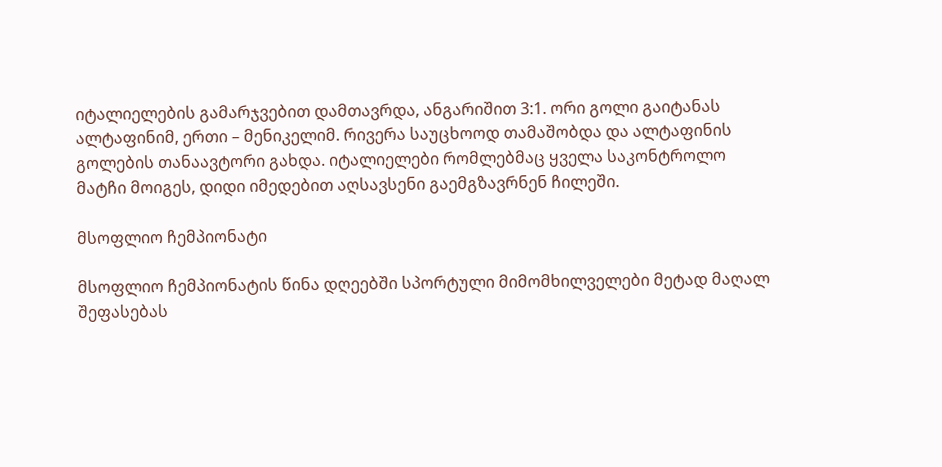იტალიელების გამარჯვებით დამთავრდა, ანგარიშით 3:1. ორი გოლი გაიტანას ალტაფინიმ, ერთი – მენიკელიმ. რივერა საუცხოოდ თამაშობდა და ალტაფინის გოლების თანაავტორი გახდა. იტალიელები რომლებმაც ყველა საკონტროლო მატჩი მოიგეს, დიდი იმედებით აღსავსენი გაემგზავრნენ ჩილეში.

მსოფლიო ჩემპიონატი

მსოფლიო ჩემპიონატის წინა დღეებში სპორტული მიმომხილველები მეტად მაღალ შეფასებას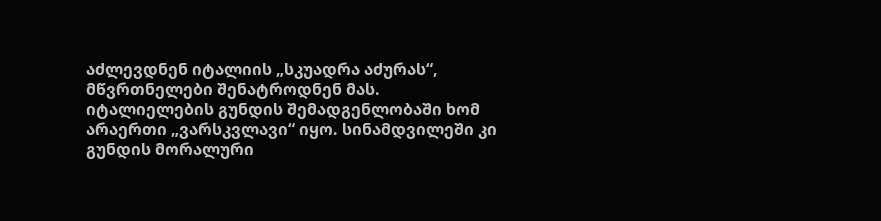აძლევდნენ იტალიის „სკუადრა აძურას“, მწვრთნელები შენატროდნენ მას. იტალიელების გუნდის შემადგენლობაში ხომ არაერთი „ვარსკვლავი“ იყო. სინამდვილეში კი გუნდის მორალური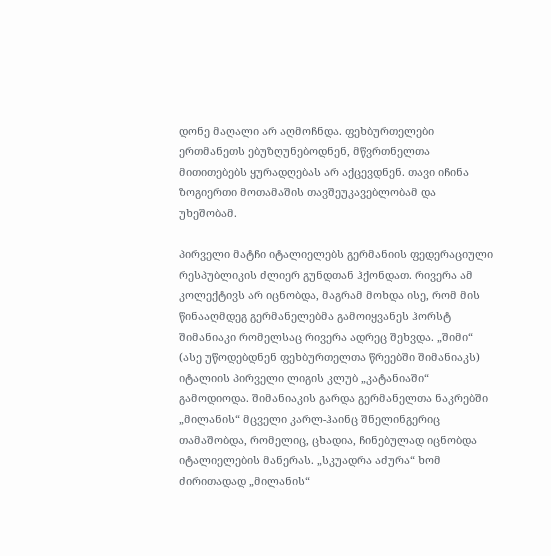დონე მაღალი არ აღმოჩნდა. ფეხბურთელები ერთმანეთს ებუზღუნებოდნენ, მწვრთნელთა მითითებებს ყურადღებას არ აქცევდნენ. თავი იჩინა ზოგიერთი მოთამაშის თავშეუკავებლობამ და უხეშობამ.

პირველი მატჩი იტალიელებს გერმანიის ფედერაციული რესპუბლიკის ძლიერ გუნდთან ჰქონდათ. რივერა ამ კოლექტივს არ იცნობდა, მაგრამ მოხდა ისე, რომ მის წინააღმდეგ გერმანელებმა გამოიყვანეს ჰორსტ შიმანიაკი რომელსაც რივერა ადრეც შეხვდა. „შიმი“ (ასე უწოდებდნენ ფეხბურთელთა წრეებში შიმანიაკს) იტალიის პირველი ლიგის კლუბ „კატანიაში“ გამოდიოდა. შიმანიაკის გარდა გერმანელთა ნაკრებში „მილანის“ მცველი კარლ-ჰაინც შნელინგერიც თამაშობდა, რომელიც, ცხადია, ჩინებულად იცნობდა იტალიელების მანერას. „სკუადრა აძურა“ ხომ ძირითადად „მილანის“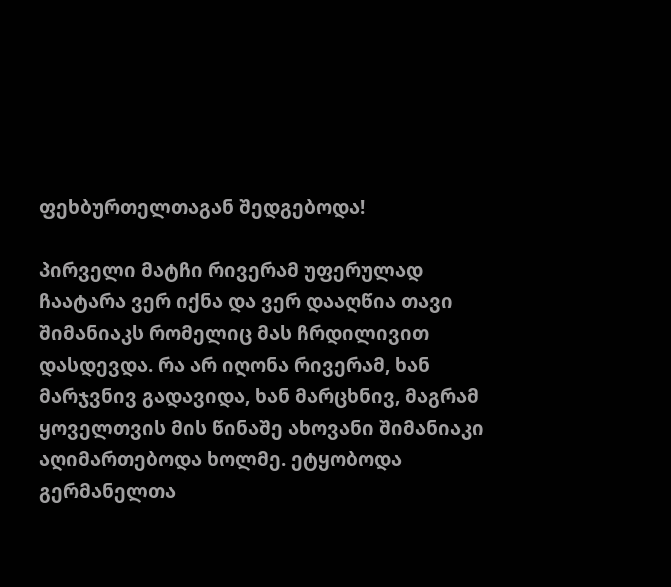ფეხბურთელთაგან შედგებოდა!

პირველი მატჩი რივერამ უფერულად ჩაატარა ვერ იქნა და ვერ დააღწია თავი შიმანიაკს რომელიც მას ჩრდილივით დასდევდა. რა არ იღონა რივერამ, ხან მარჯვნივ გადავიდა, ხან მარცხნივ, მაგრამ ყოველთვის მის წინაშე ახოვანი შიმანიაკი აღიმართებოდა ხოლმე. ეტყობოდა გერმანელთა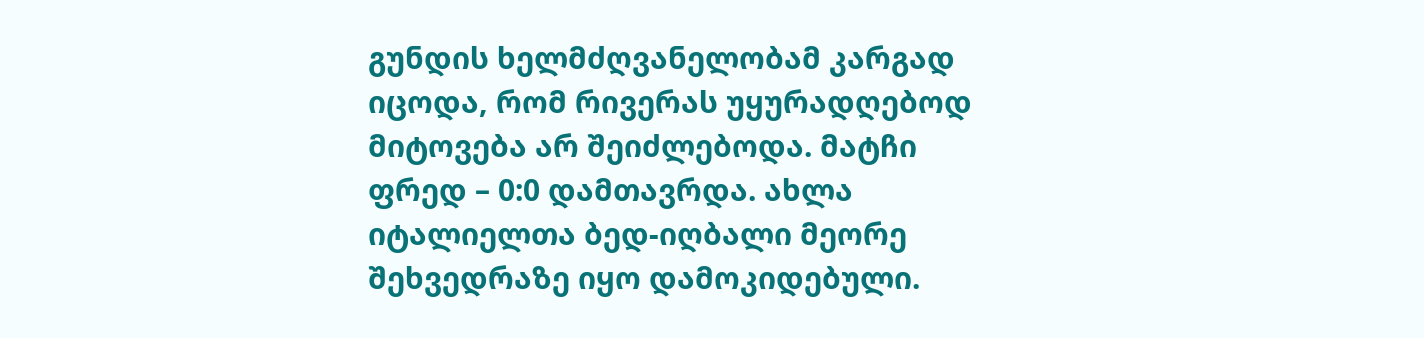გუნდის ხელმძღვანელობამ კარგად იცოდა, რომ რივერას უყურადღებოდ მიტოვება არ შეიძლებოდა. მატჩი ფრედ – 0:0 დამთავრდა. ახლა იტალიელთა ბედ-იღბალი მეორე შეხვედრაზე იყო დამოკიდებული.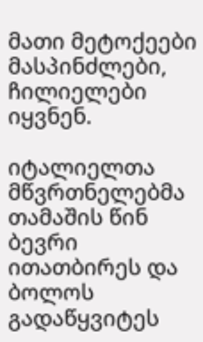მათი მეტოქეები მასპინძლები, ჩილიელები იყვნენ.

იტალიელთა მწვრთნელებმა თამაშის წინ ბევრი ითათბირეს და ბოლოს გადაწყვიტეს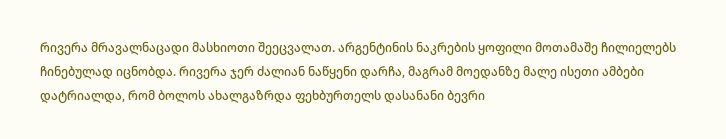რივერა მრავალნაცადი მასხიოთი შეეცვალათ. არგენტინის ნაკრების ყოფილი მოთამაშე ჩილიელებს ჩინებულად იცნობდა. რივერა ჯერ ძალიან ნაწყენი დარჩა, მაგრამ მოედანზე მალე ისეთი ამბები დატრიალდა, რომ ბოლოს ახალგაზრდა ფეხბურთელს დასანანი ბევრი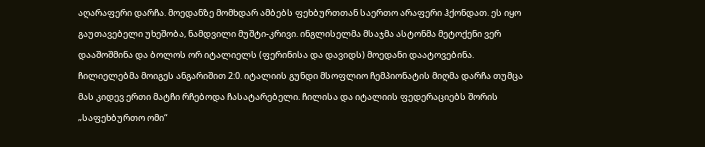აღარაფერი დარჩა. მოედანზე მომხდარ ამბებს ფეხბურთთან საერთო არაფერი ჰქონდათ. ეს იყო გაუთავებელი უხეშობა, ნამდვილი მუშტი-კრივი. ინგლისელმა მსაჯმა ასტონმა მეტოქენი ვერ დააშოშმინა და ბოლოს ორ იტალიელს (ფერინისა და დავიდს) მოედანი დაატოვებინა. ჩილიელებმა მოიგეს ანგარიშით 2:0. იტალიის გუნდი მსოფლიო ჩემპიონატის მიღმა დარჩა თუმცა მას კიდევ ერთი მატჩი რჩებოდა ჩასატარებელი. ჩილისა და იტალიის ფედერაციებს შორის „საფეხბურთო ომი“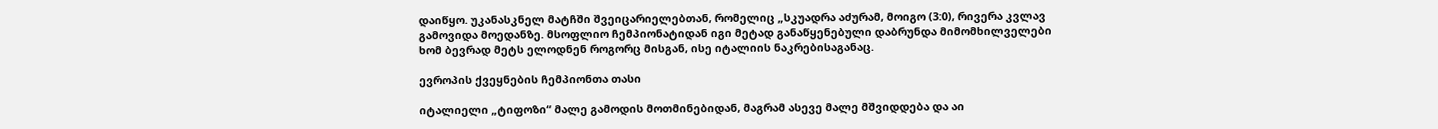დაიწყო. უკანასკნელ მატჩში შვეიცარიელებთან, რომელიც „სკუადრა აძურამ, მოიგო (3:0), რივერა კვლავ გამოვიდა მოედანზე. მსოფლიო ჩემპიონატიდან იგი მეტად განაწყენებული დაბრუნდა მიმომხილველები ხომ ბევრად მეტს ელოდნენ როგორც მისგან, ისე იტალიის ნაკრებისაგანაც.

ევროპის ქვეყნების ჩემპიონთა თასი

იტალიელი „ტიფოზი“ მალე გამოდის მოთმინებიდან, მაგრამ ასევე მალე მშვიდდება და აი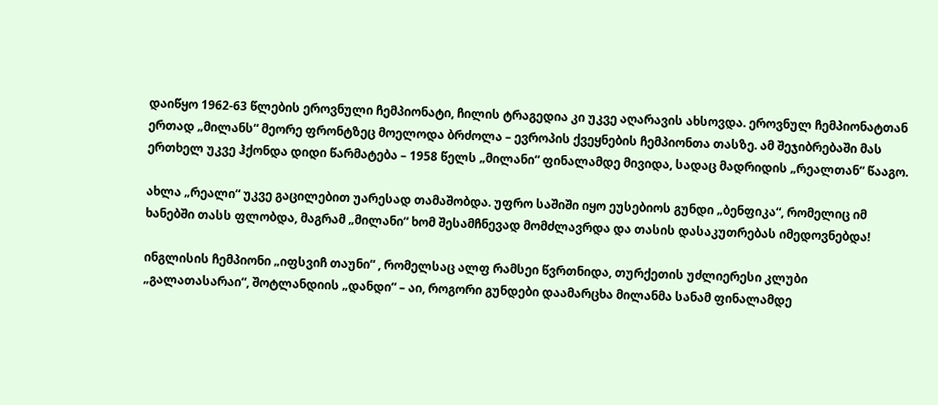დაიწყო 1962-63 წლების ეროვნული ჩემპიონატი, ჩილის ტრაგედია კი უკვე აღარავის ახსოვდა. ეროვნულ ჩემპიონატთან ერთად „მილანს“ მეორე ფრონტზეც მოელოდა ბრძოლა – ევროპის ქვეყნების ჩემპიონთა თასზე. ამ შეჯიბრებაში მას ერთხელ უკვე ჰქონდა დიდი წარმატება – 1958 წელს „მილანი“ ფინალამდე მივიდა, სადაც მადრიდის „რეალთან“ წააგო.

ახლა „რეალი“ უკვე გაცილებით უარესად თამაშობდა. უფრო საშიში იყო ეუსებიოს გუნდი „ბენფიკა“, რომელიც იმ ხანებში თასს ფლობდა, მაგრამ „მილანი“ ხომ შესამჩნევად მომძლავრდა და თასის დასაკუთრებას იმედოვნებდა!

ინგლისის ჩემპიონი „იფსვიჩ თაუნი“ , რომელსაც ალფ რამსეი წვრთნიდა, თურქეთის უძლიერესი კლუბი „გალათასარაი“, შოტლანდიის „დანდი“ – აი, როგორი გუნდები დაამარცხა მილანმა სანამ ფინალამდე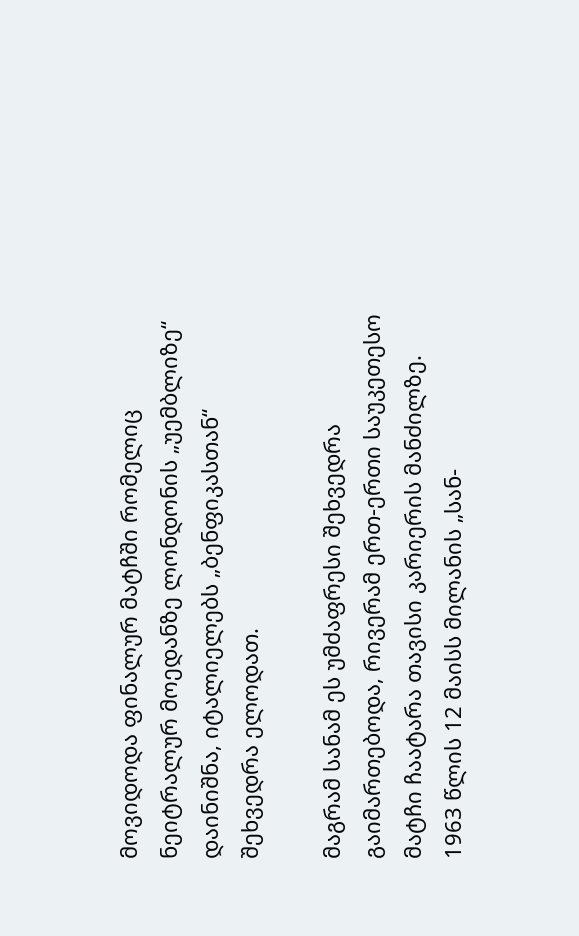მოვიდოდა ფინალურ მატჩში რომელიც ნეიტრალურ მოედანზე ლონდონის „უემბლიზე“ დაინიშნა, იტალიელებს „ბენფიკასთან“ შეხვედრა ელოდათ.

მაგრამ სანამ ეს უმძაფრესი შეხვედრა გაიმართებოდა, რივერამ ერთ-ერთი საუკეთესო მატჩი ჩაატარა თავისი კარიერის მანძილზე. 1963 წლის 12 მაისს მილანის „სან-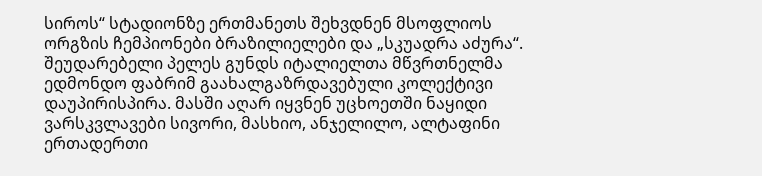სიროს“ სტადიონზე ერთმანეთს შეხვდნენ მსოფლიოს ორგზის ჩემპიონები ბრაზილიელები და „სკუადრა აძურა“. შეუდარებელი პელეს გუნდს იტალიელთა მწვრთნელმა ედმონდო ფაბრიმ გაახალგაზრდავებული კოლექტივი დაუპირისპირა. მასში აღარ იყვნენ უცხოეთში ნაყიდი ვარსკვლავები სივორი, მასხიო, ანჯელილო, ალტაფინი ერთადერთი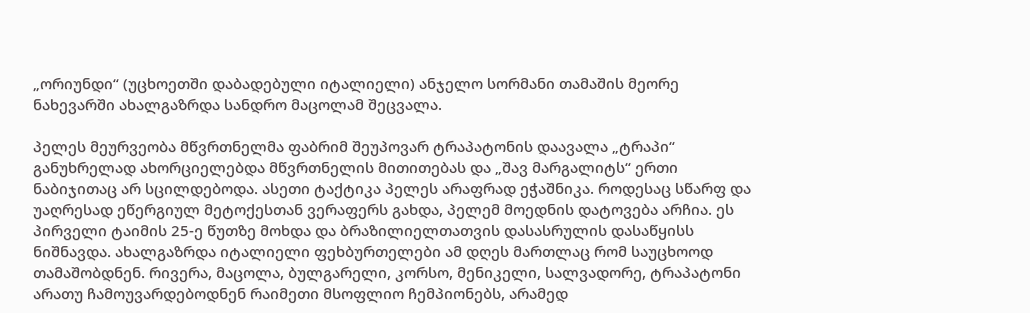„ორიუნდი“ (უცხოეთში დაბადებული იტალიელი) ანჯელო სორმანი თამაშის მეორე ნახევარში ახალგაზრდა სანდრო მაცოლამ შეცვალა.

პელეს მეურვეობა მწვრთნელმა ფაბრიმ შეუპოვარ ტრაპატონის დაავალა „ტრაპი“ განუხრელად ახორციელებდა მწვრთნელის მითითებას და „შავ მარგალიტს“ ერთი ნაბიჯითაც არ სცილდებოდა. ასეთი ტაქტიკა პელეს არაფრად ეჭაშნიკა. როდესაც სწარფ და უაღრესად ეწერგიულ მეტოქესთან ვერაფერს გახდა, პელემ მოედნის დატოვება არჩია. ეს პირველი ტაიმის 25-ე წუთზე მოხდა და ბრაზილიელთათვის დასასრულის დასაწყისს ნიშნავდა. ახალგაზრდა იტალიელი ფეხბურთელები ამ დღეს მართლაც რომ საუცხოოდ თამაშობდნენ. რივერა, მაცოლა, ბულგარელი, კორსო, მენიკელი, სალვადორე, ტრაპატონი არათუ ჩამოუვარდებოდნენ რაიმეთი მსოფლიო ჩემპიონებს, არამედ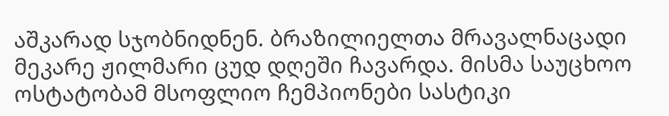აშკარად სჯობნიდნენ. ბრაზილიელთა მრავალნაცადი მეკარე ჟილმარი ცუდ დღეში ჩავარდა. მისმა საუცხოო ოსტატობამ მსოფლიო ჩემპიონები სასტიკი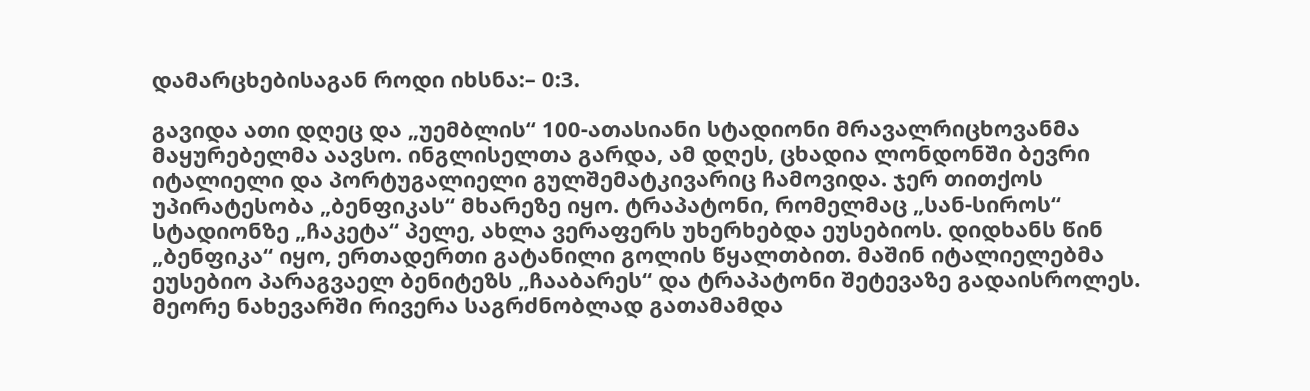დამარცხებისაგან როდი იხსნა:– 0:3.

გავიდა ათი დღეც და „უემბლის“ 100-ათასიანი სტადიონი მრავალრიცხოვანმა მაყურებელმა აავსო. ინგლისელთა გარდა, ამ დღეს, ცხადია ლონდონში ბევრი იტალიელი და პორტუგალიელი გულშემატკივარიც ჩამოვიდა. ჯერ თითქოს უპირატესობა „ბენფიკას“ მხარეზე იყო. ტრაპატონი, რომელმაც „სან-სიროს“ სტადიონზე „ჩაკეტა“ პელე, ახლა ვერაფერს უხერხებდა ეუსებიოს. დიდხანს წინ „ბენფიკა“ იყო, ერთადერთი გატანილი გოლის წყალთბით. მაშინ იტალიელებმა ეუსებიო პარაგვაელ ბენიტეზს „ჩააბარეს“ და ტრაპატონი შეტევაზე გადაისროლეს. მეორე ნახევარში რივერა საგრძნობლად გათამამდა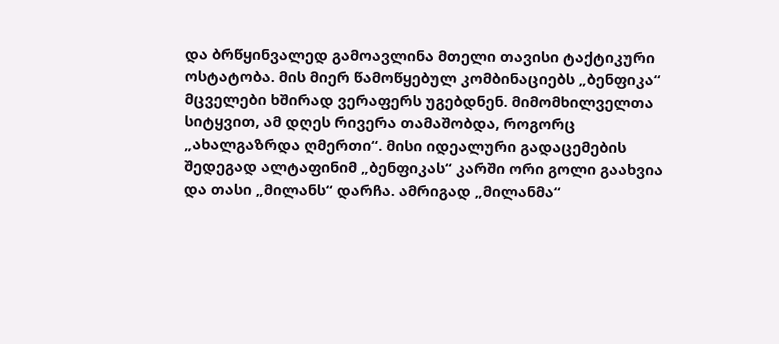და ბრწყინვალედ გამოავლინა მთელი თავისი ტაქტიკური ოსტატობა. მის მიერ წამოწყებულ კომბინაციებს „ბენფიკა“ მცველები ხშირად ვერაფერს უგებდნენ. მიმომხილველთა სიტყვით, ამ დღეს რივერა თამაშობდა, როგორც „ახალგაზრდა ღმერთი“. მისი იდეალური გადაცემების შედეგად ალტაფინიმ „ბენფიკას“ კარში ორი გოლი გაახვია და თასი „მილანს“ დარჩა. ამრიგად „მილანმა“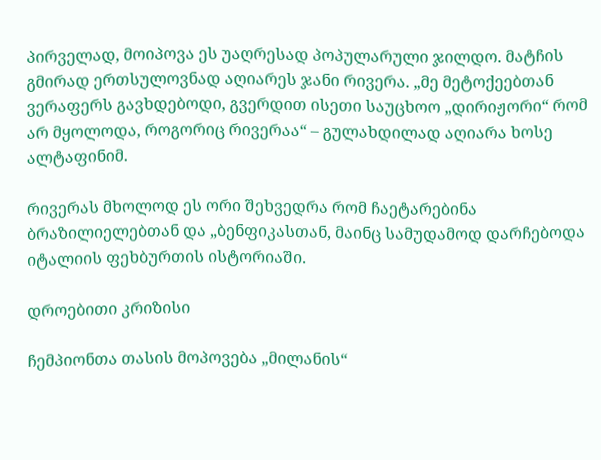პირველად, მოიპოვა ეს უაღრესად პოპულარული ჯილდო. მატჩის გმირად ერთსულოვნად აღიარეს ჯანი რივერა. „მე მეტოქეებთან ვერაფერს გავხდებოდი, გვერდით ისეთი საუცხოო „დირიჟორი“ რომ არ მყოლოდა, როგორიც რივერაა“ – გულახდილად აღიარა ხოსე ალტაფინიმ.

რივერას მხოლოდ ეს ორი შეხვედრა რომ ჩაეტარებინა ბრაზილიელებთან და „ბენფიკასთან, მაინც სამუდამოდ დარჩებოდა იტალიის ფეხბურთის ისტორიაში.

დროებითი კრიზისი

ჩემპიონთა თასის მოპოვება „მილანის“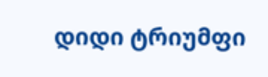დიდი ტრიუმფი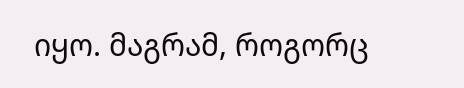იყო. მაგრამ, როგორც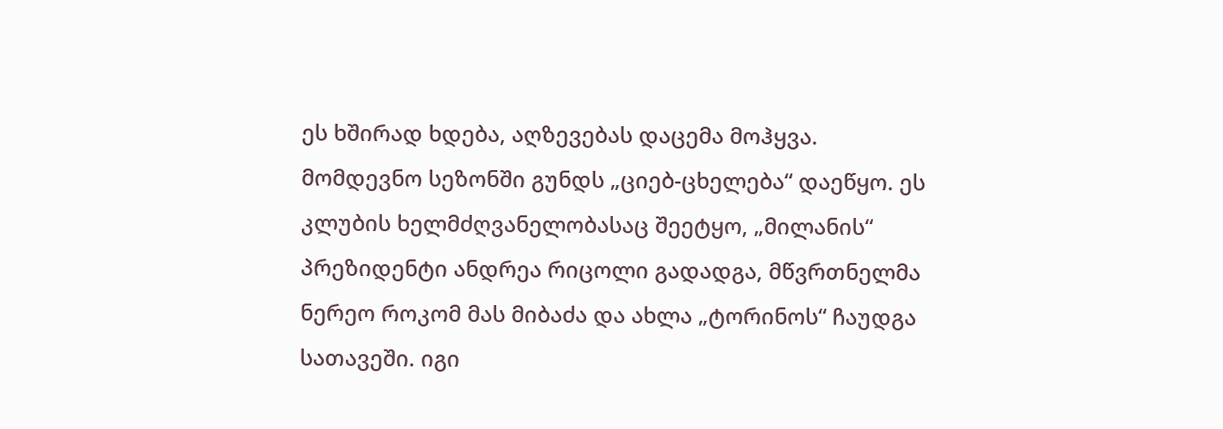ეს ხშირად ხდება, აღზევებას დაცემა მოჰყვა. მომდევნო სეზონში გუნდს „ციებ-ცხელება“ დაეწყო. ეს კლუბის ხელმძღვანელობასაც შეეტყო, „მილანის“ პრეზიდენტი ანდრეა რიცოლი გადადგა, მწვრთნელმა ნერეო როკომ მას მიბაძა და ახლა „ტორინოს“ ჩაუდგა სათავეში. იგი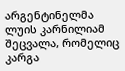არგენტინელმა ლუის კარნილიამ შეცვალა, რომელიც კარგა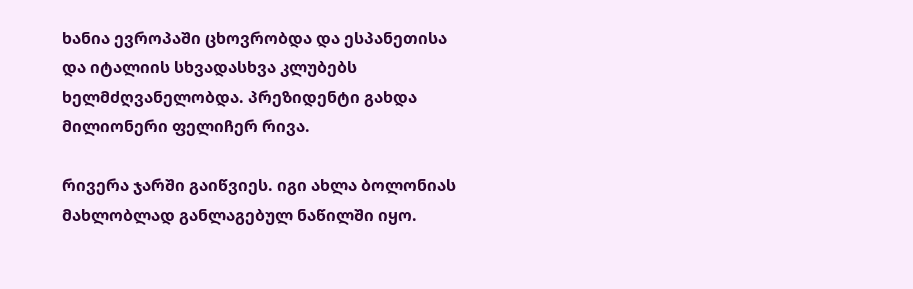ხანია ევროპაში ცხოვრობდა და ესპანეთისა და იტალიის სხვადასხვა კლუბებს ხელმძღვანელობდა. პრეზიდენტი გახდა მილიონერი ფელიჩერ რივა.

რივერა ჯარში გაიწვიეს. იგი ახლა ბოლონიას მახლობლად განლაგებულ ნაწილში იყო.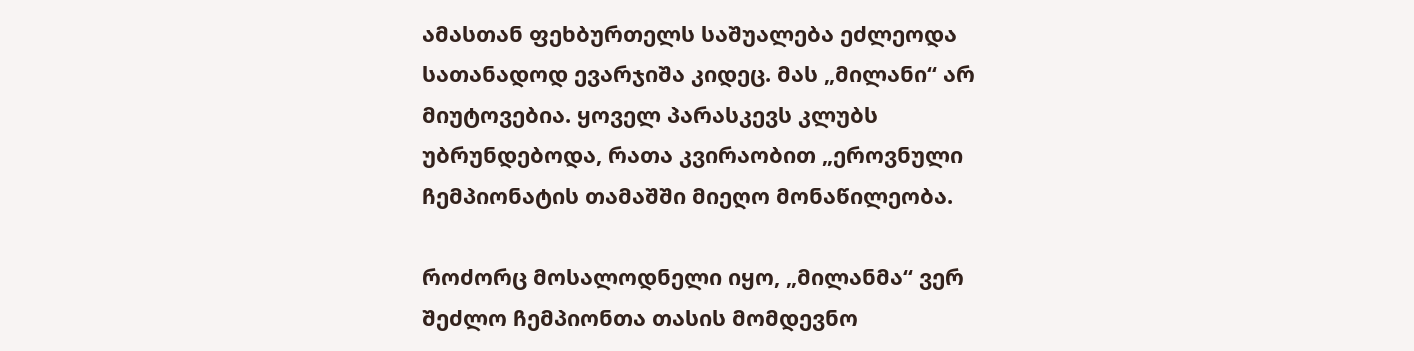ამასთან ფეხბურთელს საშუალება ეძლეოდა სათანადოდ ევარჯიშა კიდეც. მას „მილანი“ არ მიუტოვებია. ყოველ პარასკევს კლუბს უბრუნდებოდა, რათა კვირაობით „ეროვნული ჩემპიონატის თამაშში მიეღო მონაწილეობა.

როძორც მოსალოდნელი იყო, „მილანმა“ ვერ შეძლო ჩემპიონთა თასის მომდევნო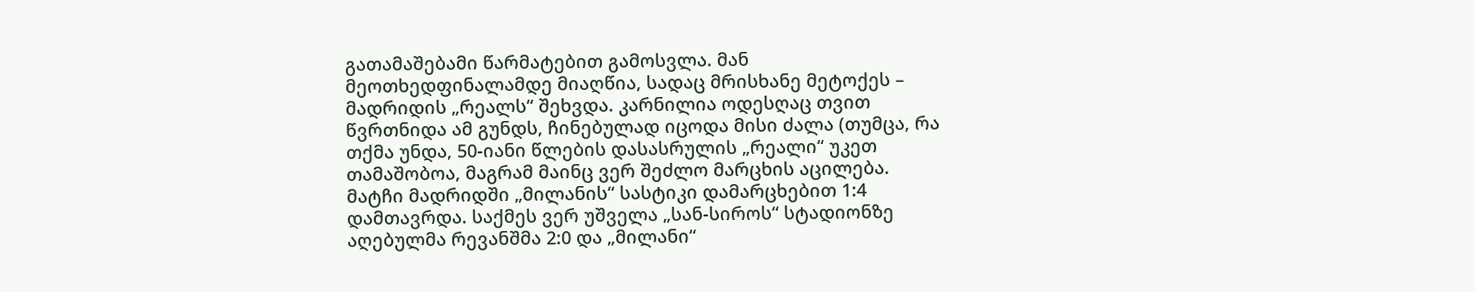გათამაშებამი წარმატებით გამოსვლა. მან მეოთხედფინალამდე მიაღწია, სადაც მრისხანე მეტოქეს – მადრიდის „რეალს“ შეხვდა. კარნილია ოდესღაც თვით წვრთნიდა ამ გუნდს, ჩინებულად იცოდა მისი ძალა (თუმცა, რა თქმა უნდა, 50-იანი წლების დასასრულის „რეალი“ უკეთ თამაშობოა, მაგრამ მაინც ვერ შეძლო მარცხის აცილება. მატჩი მადრიდში „მილანის“ სასტიკი დამარცხებით 1:4 დამთავრდა. საქმეს ვერ უშველა „სან-სიროს“ სტადიონზე აღებულმა რევანშმა 2:0 და „მილანი“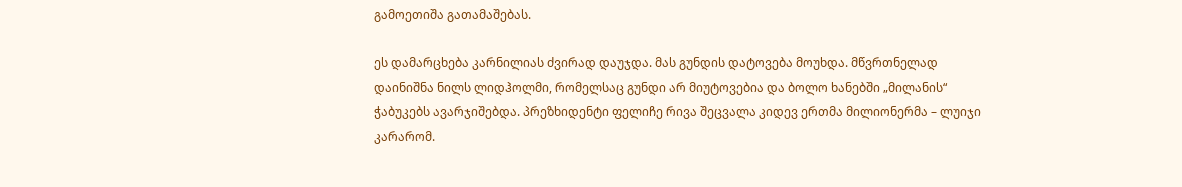გამოეთიშა გათამაშებას.

ეს დამარცხება კარნილიას ძვირად დაუჯდა. მას გუნდის დატოვება მოუხდა. მწვრთნელად დაინიშნა ნილს ლიდჰოლმი, რომელსაც გუნდი არ მიუტოვებია და ბოლო ხანებში „მილანის“ ჭაბუკებს ავარჯიშებდა. პრეზხიდენტი ფელიჩე რივა შეცვალა კიდევ ერთმა მილიონერმა – ლუიჯი კარარომ.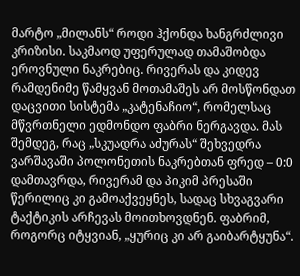მარტო „მილანს“ როდი ჰქონდა ხანგრძლივი კრიზისი. საკმაოდ უფერულად თამაშობდა ეროვნული ნაკრებიც. რივერას და კიდევ რამდენიმე წამყვან მოთამაშეს არ მოსწონდათ დაცვითი სისტემა „კატენაჩიო“, რომელსაც მწვრთნელი ედმონდო ფაბრი ნერგავდა. მას შემდეგ, რაც „სკუადრა აძურას“ შეხვედრა ვარშავაში პოლონეთის ნაკრებთან ფრედ – 0:0 დამთავრდა, რივერამ და პიკიმ პრესაში წერილიც კი გამოაქვეყნეს, სადაც სხვაგვარი ტაქტიკის არჩევას მოითხოვდნენ. ფაბრიმ, როგორც იტყვიან, „ყურიც კი არ გაიბარტყუნა“.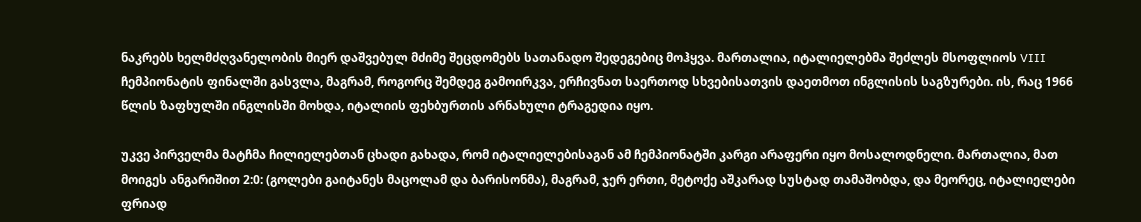ნაკრებს ხელმძღვანელობის მიერ დაშვებულ მძიმე შეცდომებს სათანადო შედეგებიც მოჰყვა. მართალია, იტალიელებმა შეძლეს მსოფლიოს VIII ჩემპიონატის ფინალში გასვლა, მაგრამ, როგორც შემდეგ გამოირკვა, ერჩივნათ საერთოდ სხვებისათვის დაეთმოთ ინგლისის საგზურები. ის, რაც 1966 წლის ზაფხულში ინგლისში მოხდა, იტალიის ფეხბურთის არნახული ტრაგედია იყო.

უკვე პირველმა მატჩმა ჩილიელებთან ცხადი გახადა, რომ იტალიელებისაგან ამ ჩემპიონატში კარგი არაფერი იყო მოსალოდნელი. მართალია, მათ მოიგეს ანგარიშით 2:0: (გოლები გაიტანეს მაცოლამ და ბარისონმა), მაგრამ, ჯერ ერთი, მეტოქე აშკარად სუსტად თამაშობდა, და მეორეც, იტალიელები ფრიად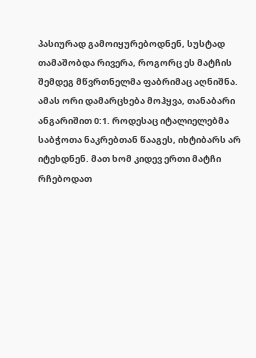პასიურად გამოიყურებოდნენ, სუსტად თამაშობდა რივერა, როგორც ეს მატჩის შემდეგ მწვრთნელმა ფაბრიმაც აღნიშნა. ამას ორი დამარცხება მოჰყვა, თანაბარი ანგარიშით 0:1. როდესაც იტალიელებმა საბჭოთა ნაკრებთან წააგეს, იხტიბარს არ იტეხდნენ. მათ ხომ კიდევ ერთი მატჩი რჩებოდათ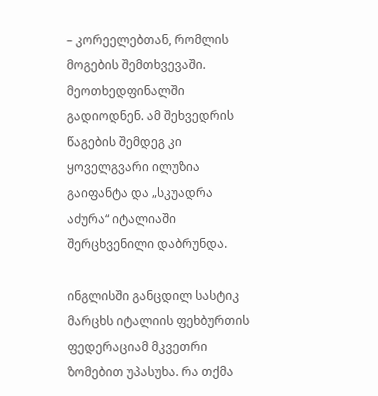– კორეელებთან, რომლის მოგების შემთხვევაში. მეოთხედფინალში გადიოდნენ. ამ შეხვედრის წაგების შემდეგ კი ყოველგვარი ილუზია გაიფანტა და „სკუადრა აძურა“ იტალიაში შერცხვენილი დაბრუნდა.

ინგლისში განცდილ სასტიკ მარცხს იტალიის ფეხბურთის ფედერაციამ მკვეთრი ზომებით უპასუხა. რა თქმა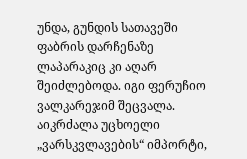უნდა, გუნდის სათავეში ფაბრის დარჩენაზე ლაპარაკიც კი აღარ შეიძლებოდა. იგი ფერუჩიო ვალკარეჯიმ შეცვალა. აიკრძალა უცხოელი „ვარსკვლავების“ იმპორტი,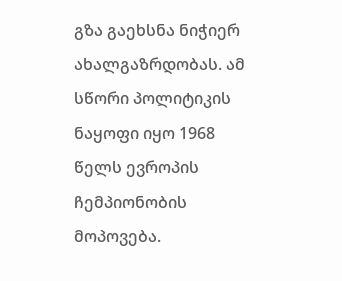გზა გაეხსნა ნიჭიერ ახალგაზრდობას. ამ სწორი პოლიტიკის ნაყოფი იყო 1968 წელს ევროპის ჩემპიონობის მოპოვება.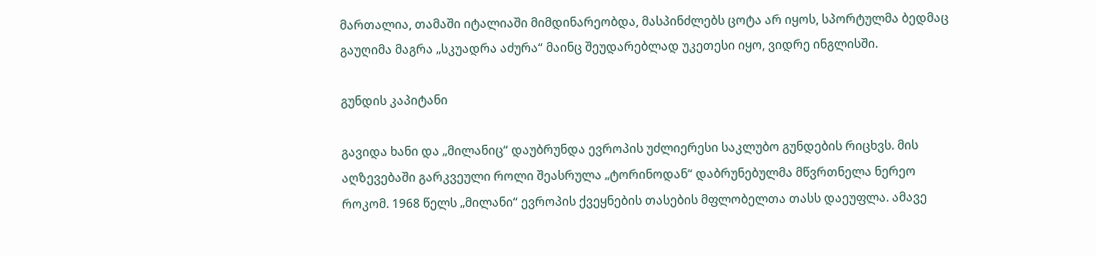მართალია, თამაში იტალიაში მიმდინარეობდა, მასპინძლებს ცოტა არ იყოს, სპორტულმა ბედმაც გაუღიმა მაგრა „სკუადრა აძურა“ მაინც შეუდარებლად უკეთესი იყო, ვიდრე ინგლისში.

გუნდის კაპიტანი

გავიდა ხანი და „მილანიც“ დაუბრუნდა ევროპის უძლიერესი საკლუბო გუნდების რიცხვს. მის აღზევებაში გარკვეული როლი შეასრულა „ტორინოდან“ დაბრუნებულმა მწვრთნელა ნერეო როკომ. 1968 წელს „მილანი“ ევროპის ქვეყნების თასების მფლობელთა თასს დაეუფლა. ამავე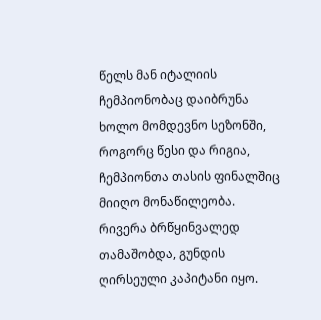წელს მან იტალიის ჩემპიონობაც დაიბრუნა ხოლო მომდევნო სეზონში, როგორც წესი და რიგია, ჩემპიონთა თასის ფინალშიც მიიღო მონაწილეობა. რივერა ბრწყინვალედ თამაშობდა, გუნდის ღირსეული კაპიტანი იყო.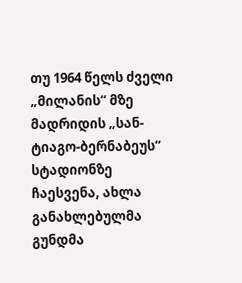თუ 1964 წელს ძველი „მილანის“ მზე მადრიდის „სან- ტიაგო-ბერნაბეუს“ სტადიონზე ჩაესვენა, ახლა განახლებულმა გუნდმა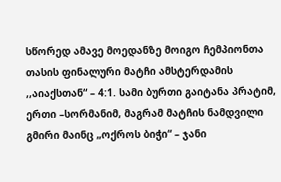სწორედ ამავე მოედანზე მოიგო ჩემპიონთა თასის ფინალური მატჩი ამსტერდამის ,,აიაქსთან“ – 4:1. სამი ბურთი გაიტანა პრატიმ, ერთი –სორმანიმ, მაგრამ მატჩის ნამდვილი გმირი მაინც „ოქროს ბიჭი“ – ჯანი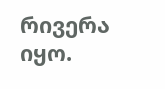რივერა იყო.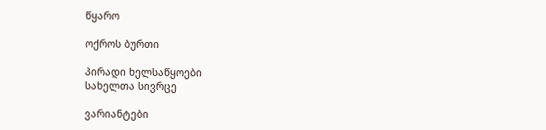წყარო

ოქროს ბურთი

პირადი ხელსაწყოები
სახელთა სივრცე

ვარიანტები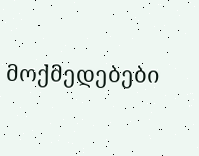მოქმედებები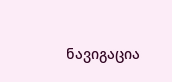ნავიგაცია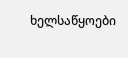ხელსაწყოები